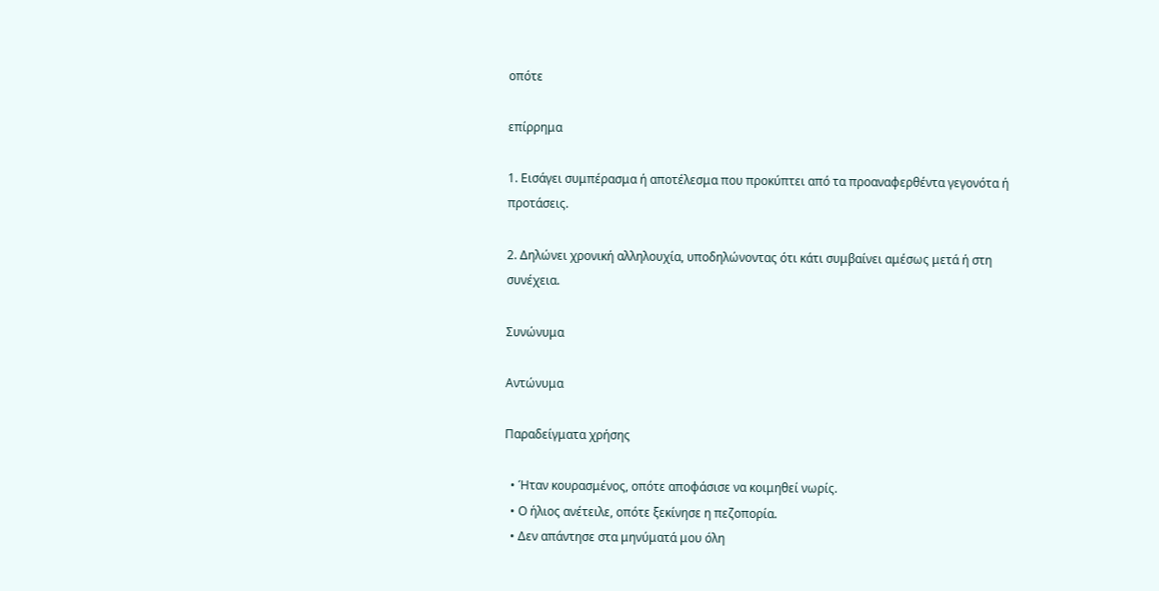οπότε

επίρρημα

1. Εισάγει συμπέρασμα ή αποτέλεσμα που προκύπτει από τα προαναφερθέντα γεγονότα ή προτάσεις.

2. Δηλώνει χρονική αλληλουχία, υποδηλώνοντας ότι κάτι συμβαίνει αμέσως μετά ή στη συνέχεια.

Συνώνυμα

Αντώνυμα

Παραδείγματα χρήσης

  • Ήταν κουρασμένος, οπότε αποφάσισε να κοιμηθεί νωρίς.
  • Ο ήλιος ανέτειλε, οπότε ξεκίνησε η πεζοπορία.
  • Δεν απάντησε στα μηνύματά μου όλη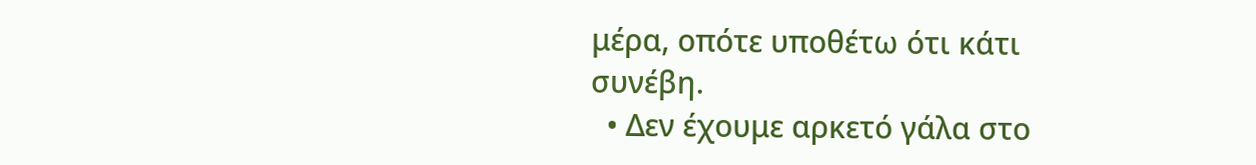μέρα, οπότε υποθέτω ότι κάτι συνέβη.
  • Δεν έχουμε αρκετό γάλα στο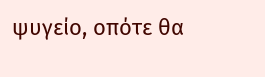ψυγείο, οπότε θα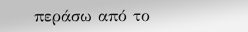περάσω από το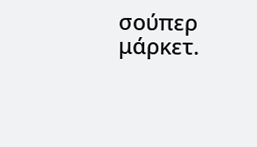σούπερ μάρκετ.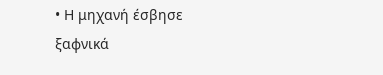• Η μηχανή έσβησε ξαφνικά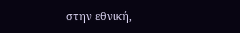στην εθνική,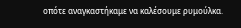οπότε αναγκαστήκαμε να καλέσουμε ρυμούλκα.